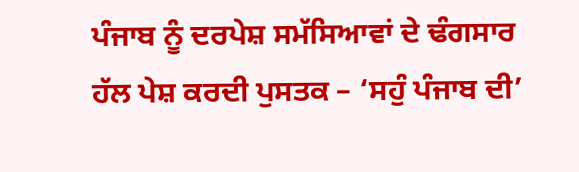ਪੰਜਾਬ ਨੂੰ ਦਰਪੇਸ਼ ਸਮੱਸਿਆਵਾਂ ਦੇ ਢੰਗਸਾਰ ਹੱਲ ਪੇਸ਼ ਕਰਦੀ ਪੁਸਤਕ – ‘ਸਹੁੰ ਪੰਜਾਬ ਦੀ’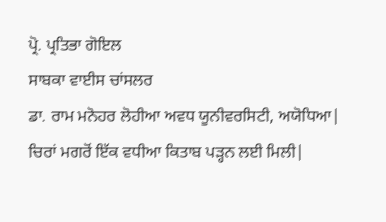ਪ੍ਰੋ. ਪ੍ਰਤਿਭਾ ਗੋਇਲ
ਸਾਬਕਾ ਵਾਈਸ ਚਾਂਸਲਰ
ਡਾ. ਰਾਮ ਮਨੋਹਰ ਲੋਹੀਆ ਅਵਧ ਯੂਨੀਵਰਸਿਟੀ, ਅਯੋਧਿਆ|
ਚਿਰਾਂ ਮਗਰੋਂ ਇੱਕ ਵਧੀਆ ਕਿਤਾਬ ਪੜ੍ਹਨ ਲਈ ਮਿਲੀ|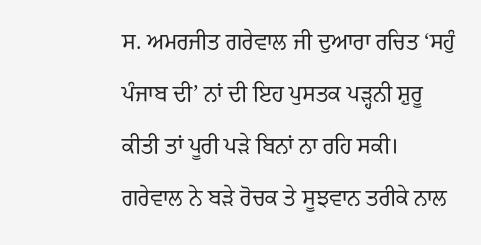ਸ. ਅਮਰਜੀਤ ਗਰੇਵਾਲ ਜੀ ਦੁਆਰਾ ਰਚਿਤ ‘ਸਹੁੰ ਪੰਜਾਬ ਦੀ’ ਨਾਂ ਦੀ ਇਹ ਪੁਸਤਕ ਪੜ੍ਹਨੀ ਸ਼ੁਰੂ ਕੀਤੀ ਤਾਂ ਪੂਰੀ ਪੜੇ ਬਿਨਾਂ ਨਾ ਰਹਿ ਸਕੀ। ਗਰੇਵਾਲ ਨੇ ਬੜੇ ਰੋਚਕ ਤੇ ਸੂਝਵਾਨ ਤਰੀਕੇ ਨਾਲ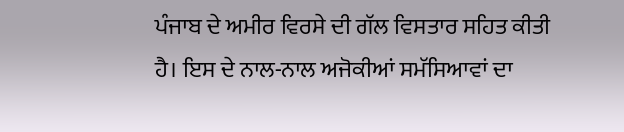ਪੰਜਾਬ ਦੇ ਅਮੀਰ ਵਿਰਸੇ ਦੀ ਗੱਲ ਵਿਸਤਾਰ ਸਹਿਤ ਕੀਤੀ ਹੈ। ਇਸ ਦੇ ਨਾਲ-ਨਾਲ ਅਜੋਕੀਆਂ ਸਮੱਸਿਆਵਾਂ ਦਾ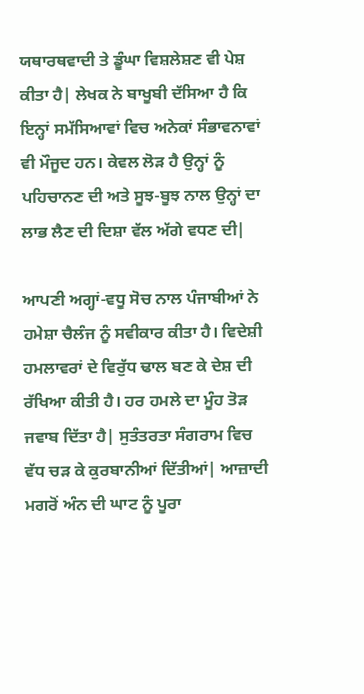ਯਥਾਰਥਵਾਦੀ ਤੇ ਡੂੰਘਾ ਵਿਸ਼ਲੇਸ਼ਣ ਵੀ ਪੇਸ਼ ਕੀਤਾ ਹੈ| ਲੇਖਕ ਨੇ ਬਾਖੂਬੀ ਦੱਸਿਆ ਹੈ ਕਿ ਇਨ੍ਹਾਂ ਸਮੱਸਿਆਵਾਂ ਵਿਚ ਅਨੇਕਾਂ ਸੰਭਾਵਨਾਵਾਂ ਵੀ ਮੌਜੂਦ ਹਨ। ਕੇਵਲ ਲੋੜ ਹੈ ਉਨ੍ਹਾਂ ਨੂੰ ਪਹਿਚਾਨਣ ਦੀ ਅਤੇ ਸੂਝ-ਬੂਝ ਨਾਲ ਉਨ੍ਹਾਂ ਦਾ ਲਾਭ ਲੈਣ ਦੀ ਦਿਸ਼ਾ ਵੱਲ ਅੱਗੇ ਵਧਣ ਦੀ|

ਆਪਣੀ ਅਗ੍ਹਾਂ-ਵਧੂ ਸੋਚ ਨਾਲ ਪੰਜਾਬੀਆਂ ਨੇ ਹਮੇਸ਼ਾ ਚੈਲੰਜ ਨੂੰ ਸਵੀਕਾਰ ਕੀਤਾ ਹੈ। ਵਿਦੇਸ਼ੀ ਹਮਲਾਵਰਾਂ ਦੇ ਵਿਰੁੱਧ ਢਾਲ ਬਣ ਕੇ ਦੇਸ਼ ਦੀ ਰੱਖਿਆ ਕੀਤੀ ਹੈ। ਹਰ ਹਮਲੇ ਦਾ ਮੂੰਹ ਤੋੜ ਜਵਾਬ ਦਿੱਤਾ ਹੈ| ਸੁਤੰਤਰਤਾ ਸੰਗਰਾਮ ਵਿਚ ਵੱਧ ਚੜ ਕੇ ਕੁਰਬਾਨੀਆਂ ਦਿੱਤੀਆਂ| ਆਜ਼ਾਦੀ ਮਗਰੋਂ ਅੰਨ ਦੀ ਘਾਟ ਨੂੰ ਪੂਰਾ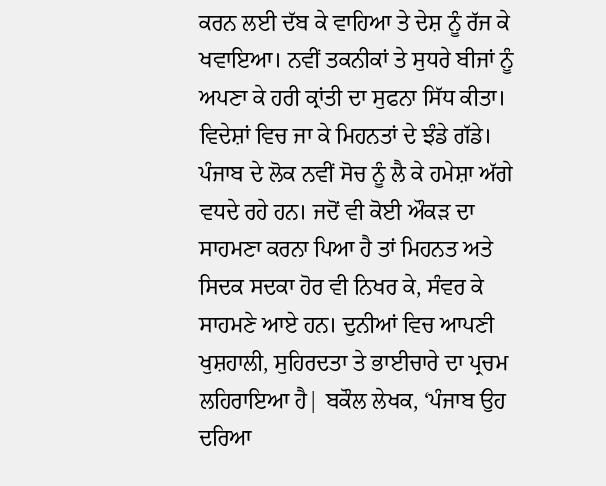ਕਰਨ ਲਈ ਦੱਬ ਕੇ ਵਾਹਿਆ ਤੇ ਦੇਸ਼ ਨੂੰ ਰੱਜ ਕੇ ਖਵਾਇਆ। ਨਵੀਂ ਤਕਨੀਕਾਂ ਤੇ ਸੁਧਰੇ ਬੀਜਾਂ ਨੂੰ ਅਪਣਾ ਕੇ ਹਰੀ ਕ੍ਰਾਂਤੀ ਦਾ ਸੁਫਨਾ ਸਿੱਧ ਕੀਤਾ। ਵਿਦੇਸ਼ਾਂ ਵਿਚ ਜਾ ਕੇ ਮਿਹਨਤਾਂ ਦੇ ਝੰਡੇ ਗੱਡੇ। ਪੰਜਾਬ ਦੇ ਲੋਕ ਨਵੀਂ ਸੋਚ ਨੂੰ ਲੈ ਕੇ ਹਮੇਸ਼ਾ ਅੱਗੇ ਵਧਦੇ ਰਹੇ ਹਨ। ਜਦੋਂ ਵੀ ਕੋਈ ਔਕੜ ਦਾ ਸਾਹਮਣਾ ਕਰਨਾ ਪਿਆ ਹੈ ਤਾਂ ਮਿਹਨਤ ਅਤੇ ਸਿਦਕ ਸਦਕਾ ਹੋਰ ਵੀ ਨਿਖਰ ਕੇ, ਸੰਵਰ ਕੇ ਸਾਹਮਣੇ ਆਏ ਹਨ। ਦੁਨੀਆਂ ਵਿਚ ਆਪਣੀ ਖੁਸ਼ਹਾਲੀ, ਸੁਹਿਰਦਤਾ ਤੇ ਭਾਈਚਾਰੇ ਦਾ ਪ੍ਰਚਮ ਲਹਿਰਾਇਆ ਹੈ| ਬਕੌਲ ਲੇਖਕ, ‘ਪੰਜਾਬ ਉਹ ਦਰਿਆ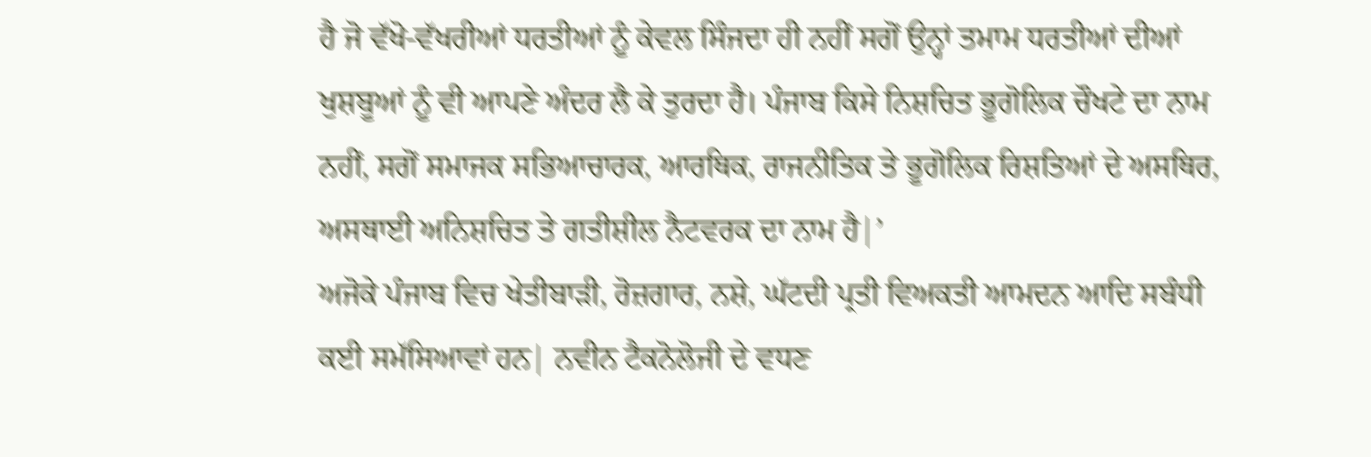ਹੈ ਜੋ ਵੱਖੋ-ਵੱਖਰੀਆਂ ਧਰਤੀਆਂ ਨੂੰ ਕੇਵਲ ਸਿੰਜਦਾ ਹੀ ਨਹੀਂ ਸਗੋਂ ਉਨ੍ਹਾਂ ਤਮਾਮ ਧਰਤੀਆਂ ਦੀਆਂ ਖੁਸ਼ਬੂਆਂ ਨੂੰ ਵੀ ਆਪਣੇ ਅੰਦਰ ਲੈ ਕੇ ਤੁਰਦਾ ਹੈ। ਪੰਜਾਬ ਕਿਸੇ ਨਿਸ਼ਚਿਤ ਭੂਗੋਲਿਕ ਚੌਖਟੇ ਦਾ ਨਾਮ ਨਹੀਂ, ਸਗੋਂ ਸਮਾਜਕ ਸਭਿਆਚਾਰਕ, ਆਰਥਿਕ, ਰਾਜਨੀਤਿਕ ਤੇ ਭੂਗੋਲਿਕ ਰਿਸ਼ਤਿਆਂ ਦੇ ਅਸਥਿਰ, ਅਸਥਾਈ ਅਨਿਸ਼ਚਿਤ ਤੇ ਗਤੀਸ਼ੀਲ ਨੈਟਵਰਕ ਦਾ ਨਾਮ ਹੈ|’
ਅਜੋਕੇ ਪੰਜਾਬ ਵਿਚ ਖੇਤੀਬਾੜੀ, ਰੋਜ਼ਗਾਰ, ਨਸ਼ੇ, ਘੱਟਦੀ ਪ੍ਰਤੀ ਵਿਅਕਤੀ ਆਮਦਨ ਆਦਿ ਸਬੰਧੀ ਕਈ ਸਮੱਸਿਆਵਾਂ ਹਨ| ਨਵੀਨ ਟੈਕਨੋਲੋਜੀ ਦੇ ਵਧਣ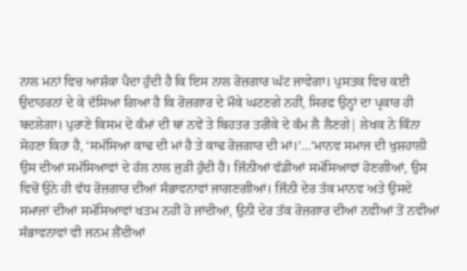ਨਾਲ ਮਨਾਂ ਵਿਚ ਆਸ਼ੰਕਾ ਪੈਦਾ ਹੁੰਦੀ ਹੈ ਕਿ ਇਸ ਨਾਲ ਰੋਜ਼ਗਾਰ ਘੱਟ ਜਾਵੇਗਾ। ਪੁਸਤਕ ਵਿਚ ਕਈ ਉਦਾਹਰਨਾਂ ਦੇ ਕੇ ਦੱਸਿਆ ਗਿਆ ਹੈ ਕਿ ਰੋਜ਼ਗਾਰ ਦੇ ਮੌਕੇ ਘਟਣਗੇ ਨਹੀਂ, ਸਿਰਫ ਉਨ੍ਹਾਂ ਦਾ ਪ੍ਰਕਾਰ ਹੀ ਬਦਲੇਗਾ। ਪੁਰਾਣੇ ਕਿਸਮ ਦੇ ਕੰਮਾਂ ਦੀ ਥਾਂ ਨਵੇਂ ਤੇ ਬਿਹਤਰ ਤਰੀਕੇ ਦੇ ਕੰਮ ਲੈ ਲੈਣਗੇ| ਲੇਖਕ ਨੇ ਕਿੰਨਾ ਸੋਹਣਾ ਕਿਹਾ ਹੈ, ‘ਸਮੱਸਿਆ ਕਾਢ ਦੀ ਮਾਂ ਹੈ ਤੇ ਕਾਢ ਰੋਜ਼ਗਾਰ ਦੀ ਮਾਂ।’…‘ਮਾਨਵ ਸਮਾਜ ਦੀ ਖੁਸ਼ਹਾਲੀ ਉਸ ਦੀਆਂ ਸਮੱਸਿਆਵਾਂ ਦੇ ਹੱਲ ਨਾਲ ਜੁੜੀ ਹੁੰਦੀ ਹੈ। ਜਿੰਨੀਆਂ ਵੱਡੀਆਂ ਸਮੱਸਿਆਵਾਂ ਹੋਣਗੀਆਂ, ਉਸ ਵਿਚੋਂ ਉਨੇ ਹੀ ਵੱਧ ਰੋਜ਼ਗਾਰ ਦੀਆਂ ਸੰਭਾਵਨਾਵਾਂ ਜਾਗਣਗੀਆਂ। ਜਿੰਨੀ ਦੇਰ ਤੱਕ ਮਾਨਵ ਅਤੇ ਉਸਦੇ ਸਮਾਜਾਂ ਦੀਆਂ ਸਮੱਸਿਆਵਾਂ ਖਤਮ ਨਹੀਂ ਹੋ ਜਾਂਦੀਆਂ, ਉਨੀ ਦੇਰ ਤੱਕ ਰੋਜ਼ਗਾਰ ਦੀਆਂ ਨਵੀਆਂ ਤੋਂ ਨਵੀਆਂ ਸੰਭਾਵਨਾਵਾਂ ਵੀ ਜਨਮ ਲੈਂਦੀਆਂ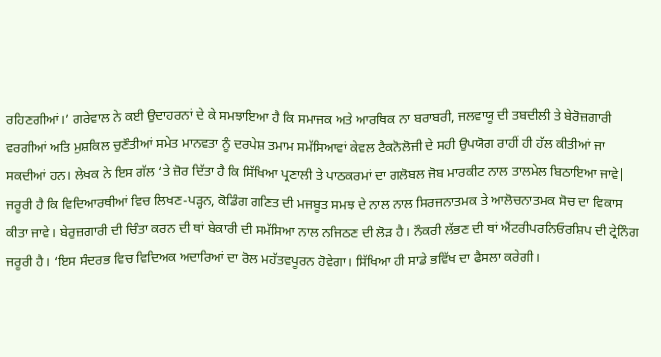ਰਹਿਣਗੀਆਂ।’ ਗਰੇਵਾਲ ਨੇ ਕਈ ਉਦਾਹਰਨਾਂ ਦੇ ਕੇ ਸਮਝਾਇਆ ਹੈ ਕਿ ਸਮਾਜਕ ਅਤੇ ਆਰਥਿਕ ਨਾ ਬਰਾਬਰੀ, ਜਲਵਾਯੂ ਦੀ ਤਬਦੀਲੀ ਤੇ ਬੇਰੋਜ਼ਗਾਰੀ ਵਰਗੀਆਂ ਅਤਿ ਮੁਸ਼ਕਿਲ ਚੁਣੌਤੀਆਂ ਸਮੇਤ ਮਾਨਵਤਾ ਨੂੰ ਦਰਪੇਸ਼ ਤਮਾਮ ਸਮੱਸਿਆਵਾਂ ਕੇਵਲ ਟੈਕਨੋਲੋਜੀ ਦੇ ਸਹੀ ਉਪਯੋਗ ਰਾਹੀਂ ਹੀ ਹੱਲ ਕੀਤੀਆਂ ਜਾ ਸਕਦੀਆਂ ਹਨ। ਲੇਖਕ ਨੇ ਇਸ ਗੱਲ ‘ਤੇ ਜ਼ੋਰ ਦਿੱਤਾ ਹੈ ਕਿ ਸਿੱਖਿਆ ਪ੍ਰਣਾਲੀ ਤੇ ਪਾਠਕਰਮਾਂ ਦਾ ਗਲੋਬਲ ਜੋਬ ਮਾਰਕੀਟ ਨਾਲ ਤਾਲਮੇਲ ਬਿਠਾਇਆ ਜਾਵੇ| ਜਰੂਰੀ ਹੈ ਕਿ ਵਿਦਿਆਰਥੀਆਂ ਵਿਚ ਲਿਖਣ-ਪੜ੍ਹਨ, ਕੋਡਿੰਗ ਗਣਿਤ ਦੀ ਮਜਬੂਤ ਸਮਝ ਦੇ ਨਾਲ ਨਾਲ ਸਿਰਜਨਾਤਮਕ ਤੇ ਆਲੋਚਨਾਤਮਕ ਸੋਚ ਦਾ ਵਿਕਾਸ ਕੀਤਾ ਜਾਵੇ। ਬੇਰੁਜ਼ਗਾਰੀ ਦੀ ਚਿੰਤਾ ਕਰਨ ਦੀ ਥਾਂ ਬੇਕਾਰੀ ਦੀ ਸਮੱਸਿਆ ਨਾਲ ਨਜਿਠਣ ਦੀ ਲੋੜ ਹੈ। ਨੌਕਰੀ ਲੱਭਣ ਦੀ ਥਾਂ ਐਂਟਰੀਪਰਨਿਓਰਸ਼ਿਪ ਦੀ ਟ੍ਰੇਨਿੰਗ ਜਰੂਰੀ ਹੈ। ‘ਇਸ ਸੰਦਰਭ ਵਿਚ ਵਿਦਿਅਕ ਅਦਾਰਿਆਂ ਦਾ ਰੋਲ ਮਹੱਤਵਪੂਰਨ ਹੋਵੇਗਾ। ਸਿੱਖਿਆ ਹੀ ਸਾਡੇ ਭਵਿੱਖ ਦਾ ਫੈਸਲਾ ਕਰੇਗੀ।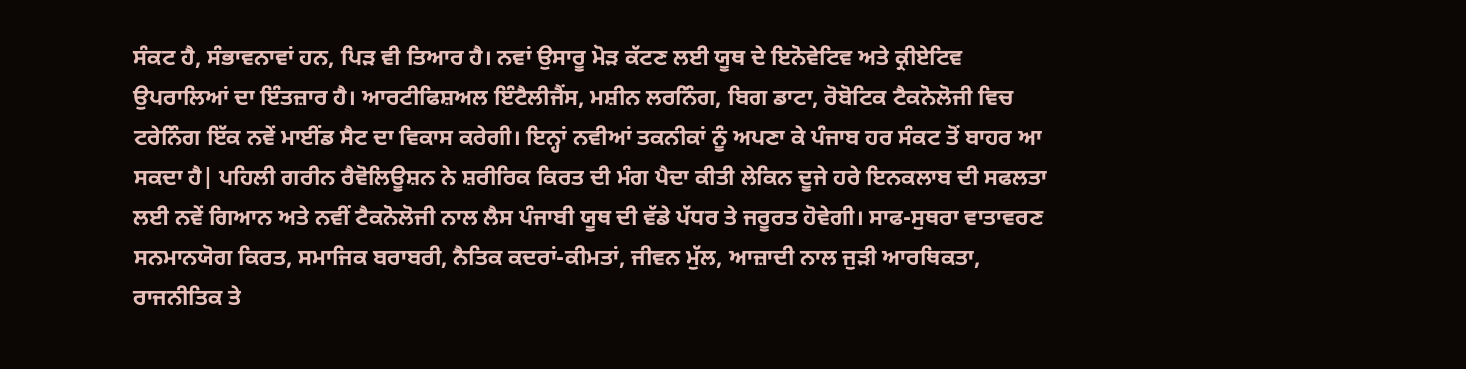ਸੰਕਟ ਹੈ, ਸੰਭਾਵਨਾਵਾਂ ਹਨ, ਪਿੜ ਵੀ ਤਿਆਰ ਹੈ। ਨਵਾਂ ਉਸਾਰੂ ਮੋੜ ਕੱਟਣ ਲਈ ਯੂਥ ਦੇ ਇਨੋਵੇਟਿਵ ਅਤੇ ਕ੍ਰੀਏਟਿਵ ਉਪਰਾਲਿਆਂ ਦਾ ਇੰਤਜ਼ਾਰ ਹੈ। ਆਰਟੀਫਿਸ਼ਅਲ ਇੰਟੈਲੀਜੈਂਸ, ਮਸ਼ੀਨ ਲਰਨਿੰਗ, ਬਿਗ ਡਾਟਾ, ਰੋਬੋਟਿਕ ਟੈਕਨੋਲੋਜੀ ਵਿਚ ਟਰੇਨਿੰਗ ਇੱਕ ਨਵੇਂ ਮਾਈਂਡ ਸੈਟ ਦਾ ਵਿਕਾਸ ਕਰੇਗੀ। ਇਨ੍ਹਾਂ ਨਵੀਆਂ ਤਕਨੀਕਾਂ ਨੂੰ ਅਪਣਾ ਕੇ ਪੰਜਾਬ ਹਰ ਸੰਕਟ ਤੋਂ ਬਾਹਰ ਆ ਸਕਦਾ ਹੈ| ਪਹਿਲੀ ਗਰੀਨ ਰੈਵੋਲਿਊਸ਼ਨ ਨੇ ਸ਼ਰੀਰਿਕ ਕਿਰਤ ਦੀ ਮੰਗ ਪੈਦਾ ਕੀਤੀ ਲੇਕਿਨ ਦੂਜੇ ਹਰੇ ਇਨਕਲਾਬ ਦੀ ਸਫਲਤਾ ਲਈ ਨਵੇਂ ਗਿਆਨ ਅਤੇ ਨਵੀਂ ਟੈਕਨੋਲੋਜੀ ਨਾਲ ਲੈਸ ਪੰਜਾਬੀ ਯੂਥ ਦੀ ਵੱਡੇ ਪੱਧਰ ਤੇ ਜਰੂਰਤ ਹੋਵੇਗੀ। ਸਾਫ-ਸੁਥਰਾ ਵਾਤਾਵਰਣ ਸਨਮਾਨਯੋਗ ਕਿਰਤ, ਸਮਾਜਿਕ ਬਰਾਬਰੀ, ਨੈਤਿਕ ਕਦਰਾਂ-ਕੀਮਤਾਂ, ਜੀਵਨ ਮੁੱਲ, ਆਜ਼ਾਦੀ ਨਾਲ ਜੁੜੀ ਆਰਥਿਕਤਾ, ਰਾਜਨੀਤਿਕ ਤੇ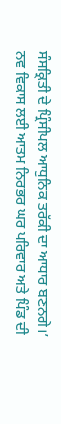ਸੰਸਕ੍ਰਿਤੀ ਦੇ ਪ੍ਰਿੰਸੀਪਲ ਆਧੁਨਿਕ ਤਰੱਕੀ ਦਾ ਆਧਾਰ ਬਣਨਗੇ।’
ਨਵ ਵਿਕਾਸ ਲਈ ਆਤਮ ਨਿਰਭਰ ਘਰ ਪਰਿਵਾਰ ਅਤੇ ਪਿੰਡ ਦੀ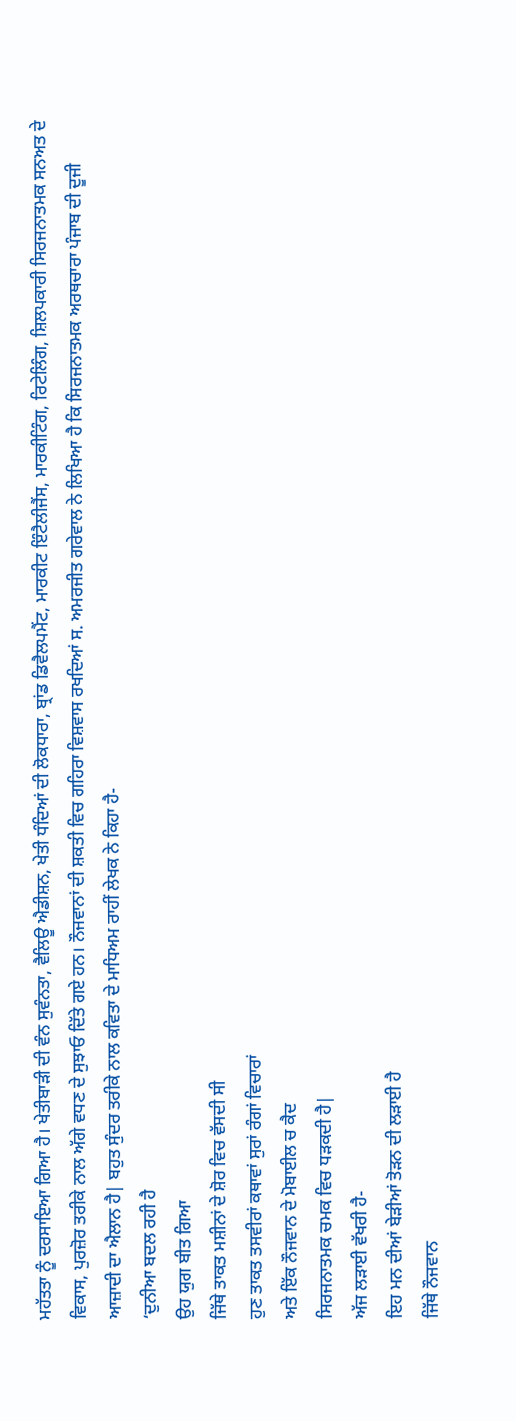ਮਹੱਤਤਾ ਨੂੰ ਦਰਸਾਇਆ ਗਿਆ ਹੈ। ਖੇਤੀਬਾੜੀ ਦੀ ਵੰਨ ਸੁਵੰਨਤਾ, ਵੈਲਿਊ ਐਡੀਸ਼ਨ, ਖੇਤੀ ਧੰਦਿਆਂ ਦੀ ਲੋਕਧਾਰਾ, ਬ੍ਰਾਂਡ ਡਿਵੈਲਪਮੈਂਟ, ਮਾਰਕੀਟ ਇੰਟੈਲੀਜੈਂਸ, ਮਾਰਕੀਟਿੰਗ, ਰਿਟੇਲਿੰਗ, ਸ਼ਿਲਪਕਾਰੀ ਸਿਰਜਨਾਤਮਕ ਸਨਅਤ ਦੇ ਵਿਕਾਸ, ਪੁਰਜ਼ੋਰ ਤਰੀਕੇ ਨਾਲ ਅੱਗੇ ਵਧਣ ਦੇ ਸੁਝਾਓ ਦਿੱਤੇ ਗਏ ਹਨ। ਨੌਜਵਾਨਾਂ ਦੀ ਸ਼ਕਤੀ ਵਿਚ ਗਹਿਰਾ ਵਿਸ਼ਵਾਸ ਰਖਦਿਆਂ ਸ. ਅਮਰਜੀਤ ਗਰੇਵਾਲ ਨੇ ਲਿਖਿਆ ਹੈ ਕਿ ਸਿਰਜਨਾਤਮਕ ਅਰਥਚਾਰਾ ਪੰਜਾਬ ਦੀ ਦੂਜੀ ਆਜ਼ਾਦੀ ਦਾ ਐਲਾਨ ਹੈ| ਬਹੁਤ ਸੁੰਦਰ ਤਰੀਕੇ ਨਾਲ ਕਵਿਤਾ ਦੇ ਮਾਧਿਅਮ ਰਾਹੀਂ ਲੇਖਕ ਨੇ ਕਿਹਾ ਹੈ-
‘ਦੁਨੀਆ ਬਦਲ ਰਹੀ ਹੈ
ਉਹ ਯੁਗ ਬੀਤ ਗਿਆ
ਜਿੱਥੇ ਤਾਕਤ ਮਸ਼ੀਨਾਂ ਦੇ ਸ਼ੋਰ ਵਿਚ ਵੱਸਦੀ ਸੀ
ਹੁਣ ਤਾਕਤ ਤਸਵੀਰਾਂ ਕਥਾਵਾਂ ਸੁਰਾਂ ਰੰਗਾਂ ਵਿਚਾਰਾਂ
ਅਤੇ ਇੱਕ ਨੌਜਵਾਨ ਦੇ ਮੋਬਾਈਲ ਚ ਕੈਦ
ਸਿਰਜਨਾਤਮਕ ਚਮਕ ਵਿਚ ਧੜਕਦੀ ਹੈ|
ਅੱਜ ਲੜਾਈ ਵੱਖਰੀ ਹੈ-
ਇਹ ਮਨ ਦੀਆਂ ਬੇੜੀਆਂ ਤੋੜਨ ਦੀ ਲੜਾਈ ਹੈ
ਜਿੱਥੇ ਨੌਜਵਾਨ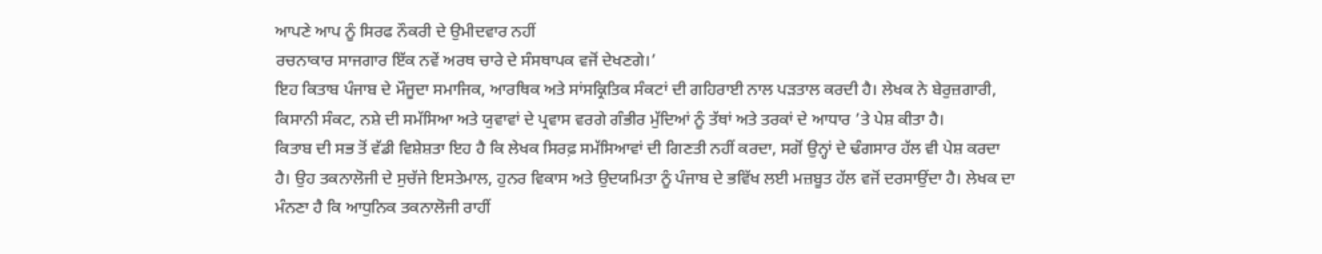ਆਪਣੇ ਆਪ ਨੂੰ ਸਿਰਫ ਨੌਕਰੀ ਦੇ ਉਮੀਦਵਾਰ ਨਹੀਂ
ਰਚਨਾਕਾਰ ਸਾਜਗਾਰ ਇੱਕ ਨਵੇਂ ਅਰਥ ਚਾਰੇ ਦੇ ਸੰਸਥਾਪਕ ਵਜੋਂ ਦੇਖਣਗੇ।’
ਇਹ ਕਿਤਾਬ ਪੰਜਾਬ ਦੇ ਮੌਜੂਦਾ ਸਮਾਜਿਕ, ਆਰਥਿਕ ਅਤੇ ਸਾਂਸਕ੍ਰਿਤਿਕ ਸੰਕਟਾਂ ਦੀ ਗਹਿਰਾਈ ਨਾਲ ਪੜਤਾਲ ਕਰਦੀ ਹੈ। ਲੇਖਕ ਨੇ ਬੇਰੁਜ਼ਗਾਰੀ, ਕਿਸਾਨੀ ਸੰਕਟ, ਨਸ਼ੇ ਦੀ ਸਮੱਸਿਆ ਅਤੇ ਯੁਵਾਵਾਂ ਦੇ ਪ੍ਰਵਾਸ ਵਰਗੇ ਗੰਭੀਰ ਮੁੱਦਿਆਂ ਨੂੰ ਤੱਥਾਂ ਅਤੇ ਤਰਕਾਂ ਦੇ ਆਧਾਰ ’ਤੇ ਪੇਸ਼ ਕੀਤਾ ਹੈ।
ਕਿਤਾਬ ਦੀ ਸਭ ਤੋਂ ਵੱਡੀ ਵਿਸ਼ੇਸ਼ਤਾ ਇਹ ਹੈ ਕਿ ਲੇਖਕ ਸਿਰਫ਼ ਸਮੱਸਿਆਵਾਂ ਦੀ ਗਿਣਤੀ ਨਹੀਂ ਕਰਦਾ, ਸਗੋਂ ਉਨ੍ਹਾਂ ਦੇ ਢੰਗਸਾਰ ਹੱਲ ਵੀ ਪੇਸ਼ ਕਰਦਾ ਹੈ। ਉਹ ਤਕਨਾਲੋਜੀ ਦੇ ਸੁਚੱਜੇ ਇਸਤੇਮਾਲ, ਹੁਨਰ ਵਿਕਾਸ ਅਤੇ ਉਦਯਮਿਤਾ ਨੂੰ ਪੰਜਾਬ ਦੇ ਭਵਿੱਖ ਲਈ ਮਜ਼ਬੂਤ ਹੱਲ ਵਜੋਂ ਦਰਸਾਉਂਦਾ ਹੈ। ਲੇਖਕ ਦਾ ਮੰਨਣਾ ਹੈ ਕਿ ਆਧੁਨਿਕ ਤਕਨਾਲੋਜੀ ਰਾਹੀਂ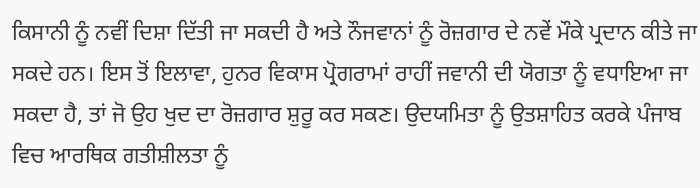ਕਿਸਾਨੀ ਨੂੰ ਨਵੀਂ ਦਿਸ਼ਾ ਦਿੱਤੀ ਜਾ ਸਕਦੀ ਹੈ ਅਤੇ ਨੌਜਵਾਨਾਂ ਨੂੰ ਰੋਜ਼ਗਾਰ ਦੇ ਨਵੇਂ ਮੌਕੇ ਪ੍ਰਦਾਨ ਕੀਤੇ ਜਾ ਸਕਦੇ ਹਨ। ਇਸ ਤੋਂ ਇਲਾਵਾ, ਹੁਨਰ ਵਿਕਾਸ ਪ੍ਰੋਗਰਾਮਾਂ ਰਾਹੀਂ ਜਵਾਨੀ ਦੀ ਯੋਗਤਾ ਨੂੰ ਵਧਾਇਆ ਜਾ ਸਕਦਾ ਹੈ, ਤਾਂ ਜੋ ਉਹ ਖੁਦ ਦਾ ਰੋਜ਼ਗਾਰ ਸ਼ੁਰੂ ਕਰ ਸਕਣ। ਉਦਯਮਿਤਾ ਨੂੰ ਉਤਸ਼ਾਹਿਤ ਕਰਕੇ ਪੰਜਾਬ ਵਿਚ ਆਰਥਿਕ ਗਤੀਸ਼ੀਲਤਾ ਨੂੰ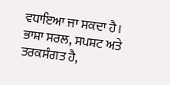ਵਧਾਇਆ ਜਾ ਸਕਦਾ ਹੈ।
ਭਾਸ਼ਾ ਸਰਲ, ਸਪਸ਼ਟ ਅਤੇ ਤਰਕਸੰਗਤ ਹੈ,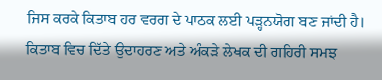ਜਿਸ ਕਰਕੇ ਕਿਤਾਬ ਹਰ ਵਰਗ ਦੇ ਪਾਠਕ ਲਈ ਪੜ੍ਹਨਯੋਗ ਬਣ ਜਾਂਦੀ ਹੈ। ਕਿਤਾਬ ਵਿਚ ਦਿੱਤੇ ਉਦਾਹਰਣ ਅਤੇ ਅੰਕੜੇ ਲੇਖਕ ਦੀ ਗਹਿਰੀ ਸਮਝ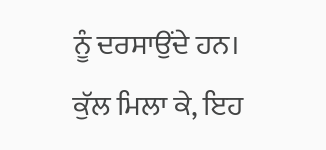ਨੂੰ ਦਰਸਾਉਂਦੇ ਹਨ।
ਕੁੱਲ ਮਿਲਾ ਕੇ, ਇਹ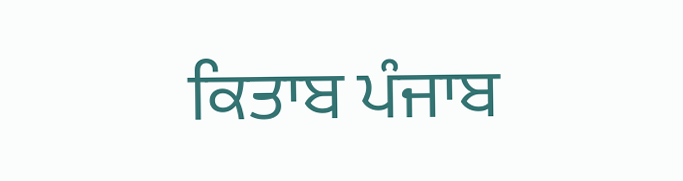ਕਿਤਾਬ ਪੰਜਾਬ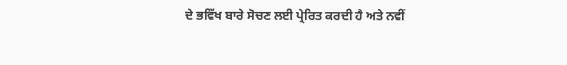ਦੇ ਭਵਿੱਖ ਬਾਰੇ ਸੋਚਣ ਲਈ ਪ੍ਰੇਰਿਤ ਕਰਦੀ ਹੈ ਅਤੇ ਨਵੀਂ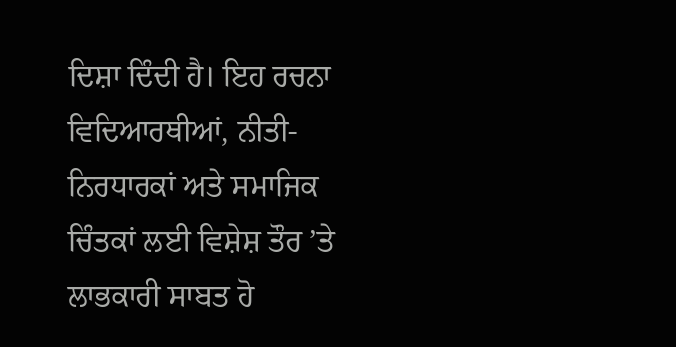ਦਿਸ਼ਾ ਦਿੰਦੀ ਹੈ। ਇਹ ਰਚਨਾ ਵਿਦਿਆਰਥੀਆਂ, ਨੀਤੀ-ਨਿਰਧਾਰਕਾਂ ਅਤੇ ਸਮਾਜਿਕ ਚਿੰਤਕਾਂ ਲਈ ਵਿਸ਼ੇਸ਼ ਤੌਰ ’ਤੇ ਲਾਭਕਾਰੀ ਸਾਬਤ ਹੋ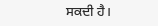ਸਕਦੀ ਹੈ।